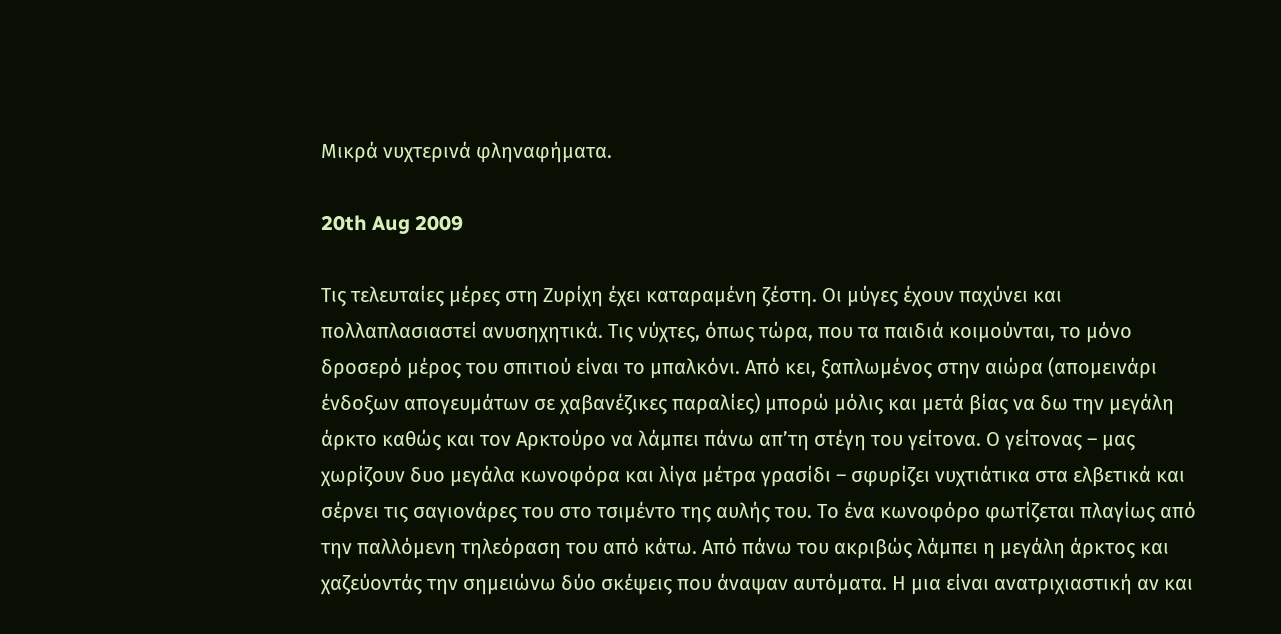Μικρά νυχτερινά φληναφήματα.

20th Aug 2009

Τις τελευταίες μέρες στη Ζυρίχη έχει καταραμένη ζέστη. Οι μύγες έχουν παχύνει και πολλαπλασιαστεί ανυσηχητικά. Τις νύχτες, όπως τώρα, που τα παιδιά κοιμούνται, το μόνο δροσερό μέρος του σπιτιού είναι το μπαλκόνι. Από κει, ξαπλωμένος στην αιώρα (απομεινάρι ένδοξων απογευμάτων σε χαβανέζικες παραλίες) μπορώ μόλις και μετά βίας να δω την μεγάλη άρκτο καθώς και τον Αρκτούρο να λάμπει πάνω απ’τη στέγη του γείτονα. Ο γείτονας – μας χωρίζουν δυο μεγάλα κωνοφόρα και λίγα μέτρα γρασίδι – σφυρίζει νυχτιάτικα στα ελβετικά και σέρνει τις σαγιονάρες του στο τσιμέντο της αυλής του. Το ένα κωνοφόρο φωτίζεται πλαγίως από την παλλόμενη τηλεόραση του από κάτω. Από πάνω του ακριβώς λάμπει η μεγάλη άρκτος και χαζεύοντάς την σημειώνω δύο σκέψεις που άναψαν αυτόματα. Η μια είναι ανατριχιαστική αν και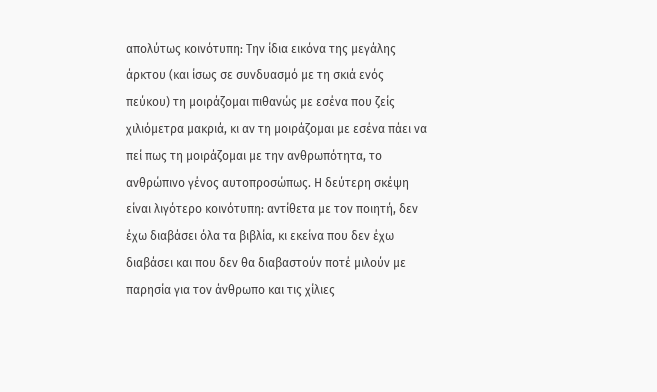απολύτως κοινότυπη: Την ίδια εικόνα της μεγάλης άρκτου (και ίσως σε συνδυασμό με τη σκιά ενός πεύκου) τη μοιράζομαι πιθανώς με εσένα που ζείς χιλιόμετρα μακριά, κι αν τη μοιράζομαι με εσένα πάει να πεί πως τη μοιράζομαι με την ανθρωπότητα, το ανθρώπινο γένος αυτοπροσώπως. Η δεύτερη σκέψη είναι λιγότερο κοινότυπη: αντίθετα με τον ποιητή, δεν έχω διαβάσει όλα τα βιβλία, κι εκείνα που δεν έχω διαβάσει και που δεν θα διαβαστούν ποτέ μιλούν με παρησία για τον άνθρωπο και τις χίλιες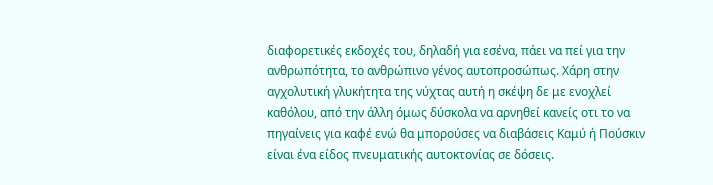διαφορετικές εκδοχές του, δηλαδή για εσένα, πάει να πεί για την ανθρωπότητα, το ανθρώπινο γένος αυτοπροσώπως. Χάρη στην αγχολυτική γλυκήτητα της νύχτας αυτή η σκέψη δε με ενοχλεί καθόλου, από την άλλη όμως δύσκολα να αρνηθεί κανείς οτι το να πηγαίνεις για καφέ ενώ θα μπορούσες να διαβάσεις Καμύ ή Πούσκιν είναι ένα είδος πνευματικής αυτοκτονίας σε δόσεις.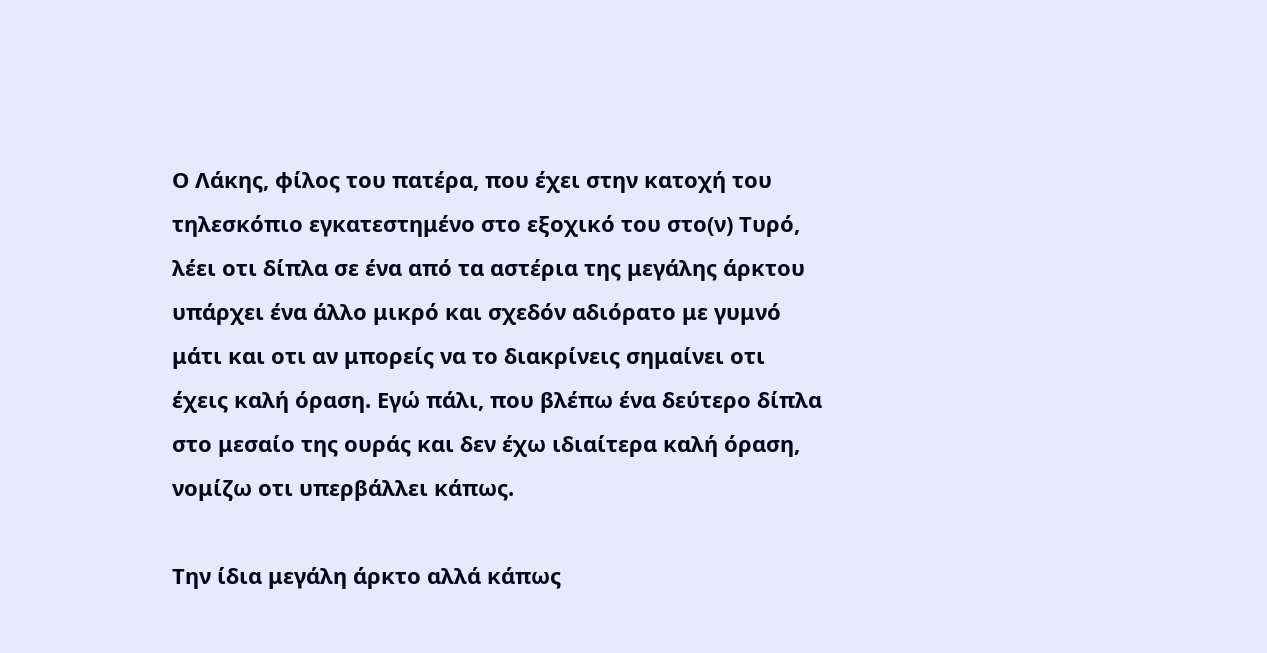Ο Λάκης, φίλος του πατέρα, που έχει στην κατοχή του τηλεσκόπιο εγκατεστημένο στο εξοχικό του στο(ν) Τυρό, λέει οτι δίπλα σε ένα από τα αστέρια της μεγάλης άρκτου υπάρχει ένα άλλο μικρό και σχεδόν αδιόρατο με γυμνό μάτι και οτι αν μπορείς να το διακρίνεις σημαίνει οτι έχεις καλή όραση. Εγώ πάλι, που βλέπω ένα δεύτερο δίπλα στο μεσαίο της ουράς και δεν έχω ιδιαίτερα καλή όραση, νομίζω οτι υπερβάλλει κάπως.

Την ίδια μεγάλη άρκτο αλλά κάπως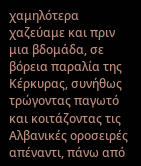χαμηλότερα χαζεύαμε και πριν μια βδομάδα, σε βόρεια παραλία της Κέρκυρας, συνήθως τρώγοντας παγωτό και κοιτάζοντας τις Αλβανικές οροσειρές απέναντι, πάνω από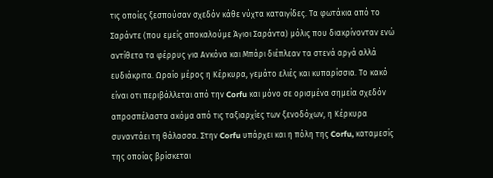τις οποίες ξεσπούσαν σχεδόν κάθε νύχτα καταιγίδες. Τα φωτάκια από το Σαράντε (που εμείς αποκαλούμε Άγιοι Σαράντα) μόλις που διακρίνονταν ενώ αντίθετα τα φέρρυς για Ανκόνα και Μπάρι διέπλεαν τα στενά αργά αλλά ευδιάκριτα. Ωραίο μέρος η Κέρκυρα, γεμάτο ελιές και κυπαρίσσια. Το κακό είναι οτι περιβάλλεται από την Corfu και μόνο σε ορισμένα σημεία σχεδόν απροσπέλαστα ακόμα από τις ταξιαρχίες των ξενοδόχων, η Κέρκυρα συναντάει τη θάλασσα. Στην Corfu υπάρχει και η πόλη της Corfu, καταμεσίς της οποίας βρίσκεται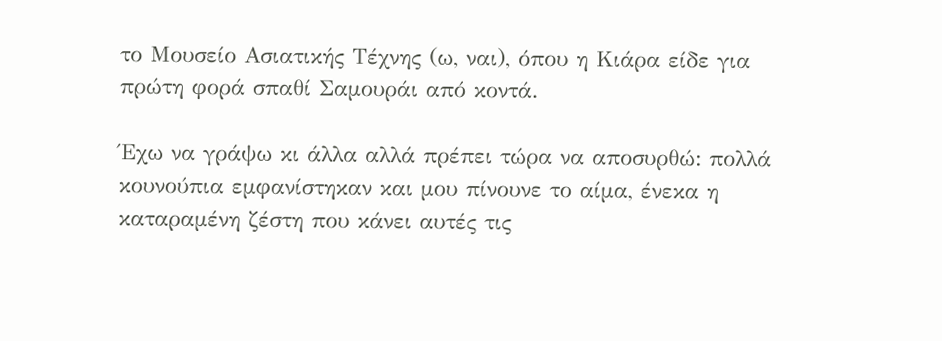το Μουσείο Ασιατικής Τέχνης (ω, ναι), όπου η Κιάρα είδε για πρώτη φορά σπαθί Σαμουράι από κοντά.

Έχω να γράψω κι άλλα αλλά πρέπει τώρα να αποσυρθώ: πολλά κουνούπια εμφανίστηκαν και μου πίνουνε το αίμα, ένεκα η καταραμένη ζέστη που κάνει αυτές τις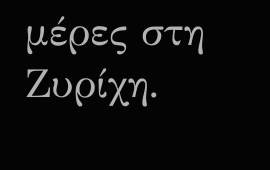μέρες στη Ζυρίχη.